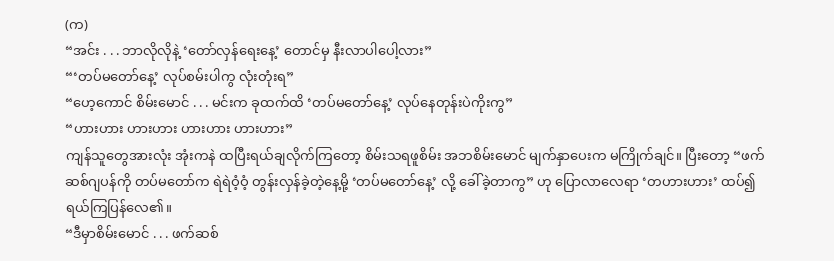(က)
“အင်း . . . ဘာလိုလိုနဲ့ ‘တော်လှန်ရေးနေ့’ တောင်မှ နီးလာပါပေါ့လား”
“‘တပ်မတော်နေ့’ လုပ်စမ်းပါကွ လုံးတုံးရ”
“ဟေ့ကောင် စိမ်းမောင် . . . မင်းက ခုထက်ထိ ‘တပ်မတော်နေ့’ လုပ်နေတုန်းပဲကိုးကွ”
“ဟားဟား ဟားဟား ဟားဟား ဟားဟား”
ကျန်သူတွေအားလုံး အုံးကနဲ ထပြီးရယ်ချလိုက်ကြတော့ စိမ်းသရဖူစိမ်း အဘစိမ်းမောင် မျက်နှာပေးက မကြိုက်ချင်။ ပြီးတော့ “ဖက်ဆစ်ဂျပန်ကို တပ်မတော်က ရဲရဲဝံ့ဝံ့ တွန်းလှန်ခဲ့တဲ့နေ့မို့ ‘တပ်မတော်နေ့’ လို့ ခေါ်ခဲ့တာကွ” ဟု ပြောလာလေရာ ‘တဟားဟား’ ထပ်၍ ရယ်ကြပြန်လေ၏။
“ဒီမှာစိမ်းမောင် . . . ဖက်ဆစ်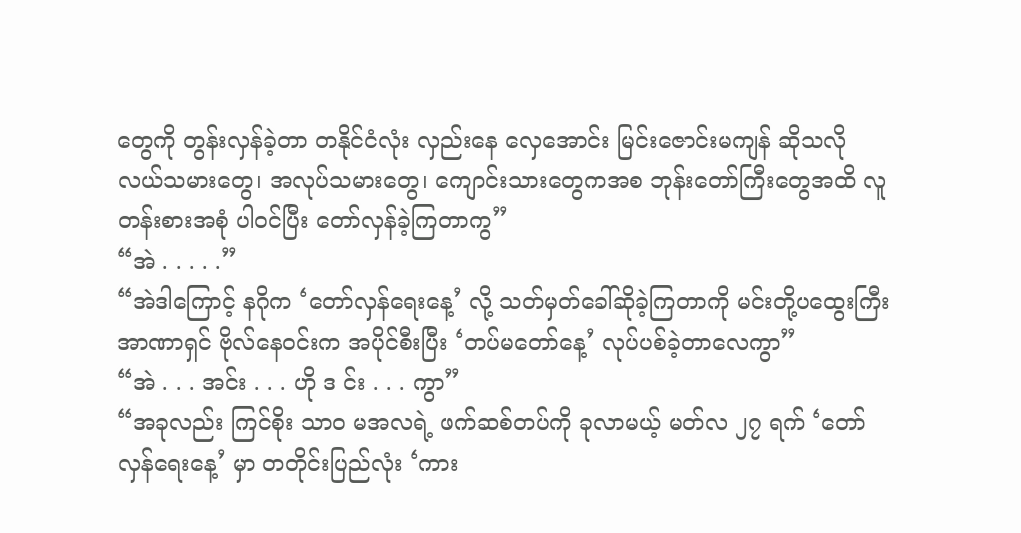တွေကို တွန်းလှန်ခဲ့တာ တနိုင်ငံလုံး လှည်းနေ လှေအောင်း မြင်းဇောင်းမကျန် ဆိုသလို လယ်သမားတွေ၊ အလုပ်သမားတွေ၊ ကျောင်းသားတွေကအစ ဘုန်းတော်ကြီးတွေအထိ လူတန်းစားအစုံ ပါဝင်ပြီး တော်လှန်ခဲ့ကြတာကွ”
“အဲ . . . . .”
“အဲဒါကြောင့် နဂိုက ‘တော်လှန်ရေးနေ့’ လို့ သတ်မှတ်ခေါ်ဆိုခဲ့ကြတာကို မင်းတို့ပထွေးကြီး အာဏာရှင် ဗိုလ်နေဝင်းက အပိုင်စီးပြီး ‘တပ်မတော်နေ့’ လုပ်ပစ်ခဲ့တာလေကွာ”
“အဲ . . . အင်း . . . ဟို ဒ င်း . . . ကွာ”
“အခုလည်း ကြင်စိုး သာဝ မအလရဲ့ ဖက်ဆစ်တပ်ကို ခုလာမယ့် မတ်လ ၂၇ ရက် ‘တော်လှန်ရေးနေ့’ မှာ တတိုင်းပြည်လုံး ‘ကား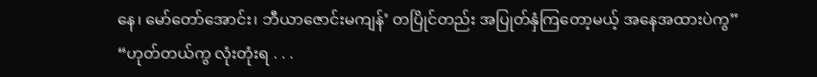နေ၊ မော်တော်အောင်း၊ ဘီယာဇောင်းမကျန်’ တပြိုင်တည်း အပြုတ်နှံကြတော့မယ့် အနေအထားပဲကွ”
“ဟုတ်တယ်ကွ လုံးတုံးရ . . .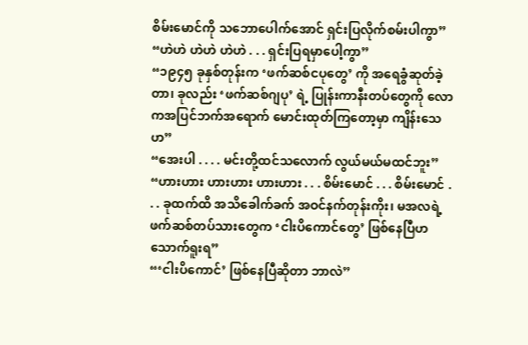စိမ်းမောင်ကို သဘောပေါက်အောင် ရှင်းပြလိုက်စမ်းပါကွာ”
“ဟဲဟဲ ဟဲဟဲ ဟဲဟဲ . . . ရှင်းပြရမှာပေါ့ကွာ”
“၁၉၄၅ ခုနှစ်တုန်းက ‘ဖက်ဆစ်ငပုတွေ’ ကို အရေခွံဆုတ်ခဲ့တာ၊ ခုလည်း ‘ဖက်ဆစ်ဂျပု’ ရဲ့ ပြုန်းကာနီးတပ်တွေကို လောကအပြင်ဘက်အရောက် မောင်းထုတ်ကြတော့မှာ ကျိန်းသေဟ”
“အေးပါ . . . . မင်းတို့ထင်သလောက် လွယ်မယ်မထင်ဘူး”
“ဟားဟား ဟားဟား ဟားဟား . . . စိမ်းမောင် . . . စိမ်းမောင် . . . ခုထက်ထိ အသိခေါက်ခက် အဝင်နက်တုန်းကိုး၊ မအလရဲ့ ဖက်ဆစ်တပ်သားတွေက ‘ငါးပိကောင်တွေ’ ဖြစ်နေပြီဟ သောက်ရူးရ”
“‘ငါးပိကောင်’ ဖြစ်နေပြီဆိုတာ ဘာလဲ”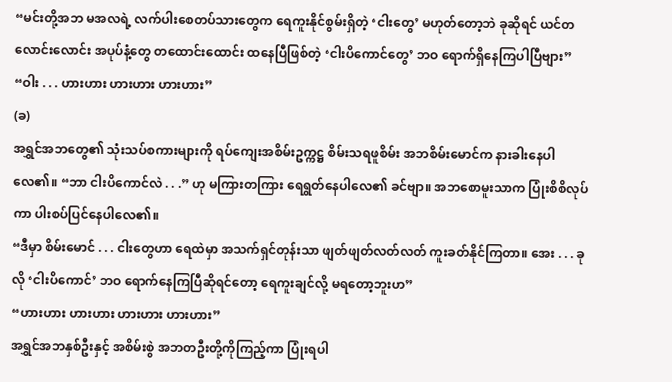“မင်းတို့အဘ မအလရဲ့ လက်ပါးစေတပ်သားတွေက ရေကူးနိုင်စွမ်းရှိတဲ့ ‘ငါးတွေ’ မဟုတ်တော့ဘဲ ခုဆိုရင် ယင်တလောင်းလောင်း အပုပ်နံ့တွေ တထောင်းထောင်း ထနေပြီဖြစ်တဲ့ ‘ငါးပိကောင်တွေ’ ဘဝ ရောက်ရှိနေကြပါပြီဗျား”
“ဝါး . . . ဟားဟား ဟားဟား ဟားဟား”
(ခ)
အရွှင်အဘတွေ၏ သုံးသပ်စကားများကို ရပ်ကျေးအစိမ်းဥက္ကဋ္ဌ စိမ်းသရဖူစိမ်း အဘစိမ်းမောင်က နားခါးနေပါလေ၏။ “ဘာ ငါးပိကောင်လဲ . . .” ဟု မကြားတကြား ရေရွတ်နေပါလေ၏ ခင်ဗျာ။ အဘစောမူးသာက ပြုံးစိစိလုပ်ကာ ပါးစပ်ပြင်နေပါလေ၏။
“ဒီမှာ စိမ်းမောင် . . . ငါးတွေဟာ ရေထဲမှာ အသက်ရှင်တုန်းသာ ဖျတ်ဖျတ်လတ်လတ် ကူးခတ်နိုင်ကြတာ။ အေး . . . ခုလို ‘ငါးပိကောင်’ ဘဝ ရောက်နေကြပြီဆိုရင်တော့ ရေကူးချင်လို့ မရတော့ဘူးဟ”
“ဟားဟား ဟားဟား ဟားဟား ဟားဟား”
အရွှင်အဘနှစ်ဦးနှင့် အစိမ်းစွဲ အဘတဦးတို့ကိုကြည့်ကာ ပြုံးရပါ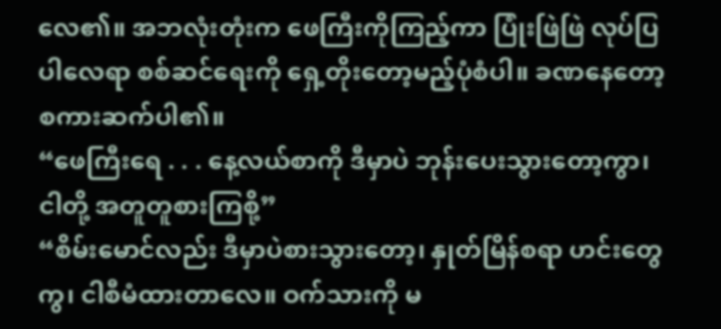လေ၏။ အဘလုံးတုံးက ဖေကြီးကိုကြည့်ကာ ပြုံးဖြဲဖြဲ လုပ်ပြပါလေရာ စစ်ဆင်ရေးကို ရှေ့တိုးတော့မည့်ပုံစံပါ။ ခဏနေတော့ စကားဆက်ပါ၏။
“ဖေကြီးရေ . . . နေ့လယ်စာကို ဒီမှာပဲ ဘုန်းပေးသွားတော့ကွာ၊ ငါတို့ အတူတူစားကြစို့”
“စိမ်းမောင်လည်း ဒီမှာပဲစားသွားတော့၊ နှုတ်မြိန်စရာ ဟင်းတွေကွ၊ ငါစီမံထားတာလေ။ ဝက်သားကို မ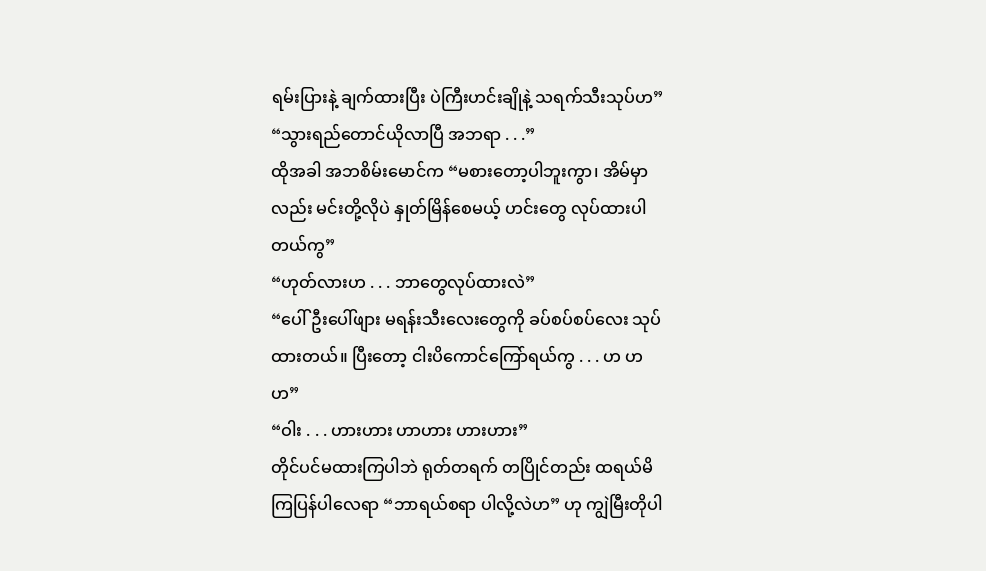ရမ်းပြားနဲ့ ချက်ထားပြီး ပဲကြီးဟင်းချိုနဲ့ သရက်သီးသုပ်ဟ”
“သွားရည်တောင်ယိုလာပြီ အဘရာ . . .”
ထိုအခါ အဘစိမ်းမောင်က “မစားတော့ပါဘူးကွာ၊ အိမ်မှာလည်း မင်းတို့လိုပဲ နှုတ်မြိန်စေမယ့် ဟင်းတွေ လုပ်ထားပါတယ်ကွ”
“ဟုတ်လားဟ . . . ဘာတွေလုပ်ထားလဲ”
“ပေါ်ဦးပေါ်ဖျား မရန်းသီးလေးတွေကို ခပ်စပ်စပ်လေး သုပ်ထားတယ်။ ပြီးတော့ ငါးပိကောင်ကြော်ရယ်ကွ . . . ဟ ဟ ဟ”
“ဝါး . . . ဟားဟား ဟာဟား ဟားဟား”
တိုင်ပင်မထားကြပါဘဲ ရုတ်တရက် တပြိုင်တည်း ထရယ်မိကြပြန်ပါလေရာ “ဘာရယ်စရာ ပါလို့လဲဟ” ဟု ကျွဲမြီးတိုပါ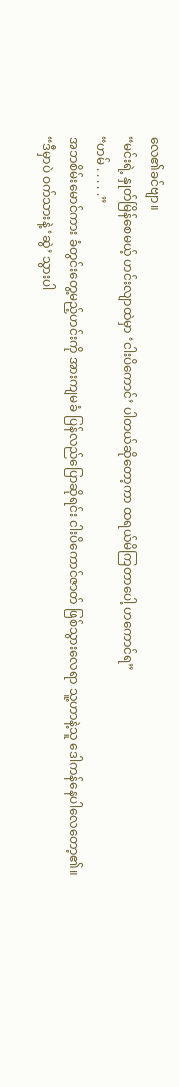လေ၏ခင်ဗျာ။
“မင်းရဲ့ နှုတ်မြိန်စေမယ့် ဟင်းလျာထဲမှာ ‘ငါးပိကောင်’ ပါတယ်ဆိုတော့ကာ ထရယ်မိကြတာပေါ့ ဟကောင်ရ”
“ဟမ် . . . . .”
အဘစိမ်းမောင်ကား ခံတွင်းတွေ့မည့်ဟင်းကို အားကျမခံ ပြန်လည်ပြောဆိုရင်း ငါးပိကောင်ဇာတ် ဖြစ်သွားလေရာ သူ့ဟာနဲ့သူ ဒေါကန်နေပါလေတော့၏။
“ဒီမှာပဲ ဝက်သားနဲ့ ‘ဆွဲ’ သွားပါ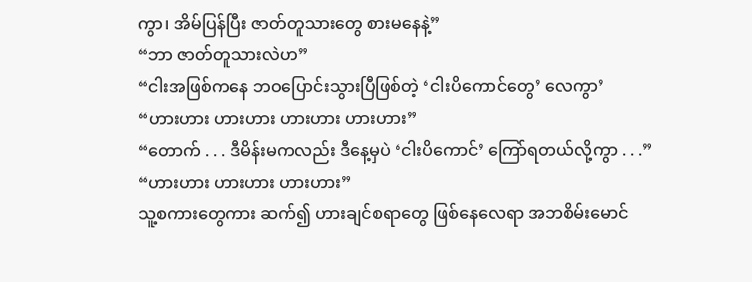ကွာ၊ အိမ်ပြန်ပြီး ဇာတ်တူသားတွေ စားမနေနဲ့”
“ဘာ ဇာတ်တူသားလဲဟ”
“ငါးအဖြစ်ကနေ ဘဝပြောင်းသွားပြီဖြစ်တဲ့ ‘ငါးပိကောင်တွေ’ လေကွာ’
“ဟားဟား ဟားဟား ဟားဟား ဟားဟား”
“တောက် . . . ဒီမိန်းမကလည်း ဒီနေ့မှပဲ ‘ငါးပိကောင်’ ကြော်ရတယ်လို့ကွာ . . .”
“ဟားဟား ဟားဟား ဟားဟား”
သူ့စကားတွေကား ဆက်၍ ဟားချင်စရာတွေ ဖြစ်နေလေရာ အဘစိမ်းမောင်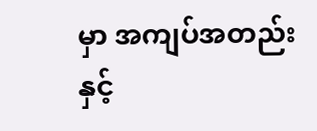မှာ အကျပ်အတည်းနှင့်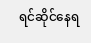ရင်ဆိုင်နေရ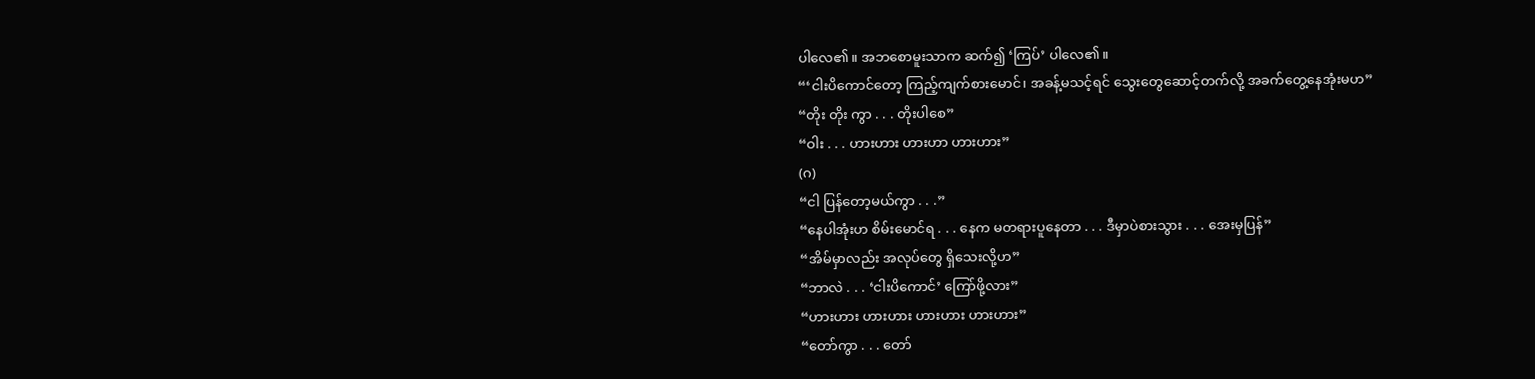ပါလေ၏။ အဘစောမူးသာက ဆက်၍ ‘ကြပ်’ ပါလေ၏။
“‘ငါးပိကောင်တော့ ကြည့်ကျက်စားမောင်၊ အခန့်မသင့်ရင် သွေးတွေဆောင့်တက်လို့ အခက်တွေ့နေအုံးမဟ”
“တိုး တိုး ကွာ . . . တိုးပါစေ”
“ဝါး . . . ဟားဟား ဟားဟာ ဟားဟား”
(ဂ)
“ငါ ပြန်တော့မယ်ကွာ . . .”
“နေပါအုံးဟ စိမ်းမောင်ရ . . . နေက မတရားပူနေတာ . . . ဒီမှာပဲစားသွား . . . အေးမှပြန်”
“အိမ်မှာလည်း အလုပ်တွေ ရှိသေးလို့ဟ”
“ဘာလဲ . . . ‘ငါးပိကောင်’ ကြော်ဖို့လား”
“ဟားဟား ဟားဟား ဟားဟား ဟားဟား”
“တော်ကွာ . . . တော်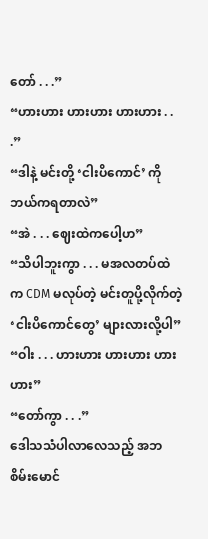တော် . . .”
“ဟားဟား ဟားဟား ဟားဟား . . .”
“ဒါနဲ့ မင်းတို့ ‘ငါးပိကောင်’ ကို ဘယ်ကရတာလဲ”
“အဲ . . . ဈေးထဲကပေါ့ဟ”
“သိပါဘူးကွာ . . . မအလတပ်ထဲက CDM မလုပ်တဲ့ မင်းတူပို့လိုက်တဲ့ ‘ငါးပိကောင်တွေ’ များလားလို့ပါ”
“ဝါး . . . ဟားဟား ဟားဟား ဟားဟား”
“တော်ကွာ . . .”
ဒေါသသံပါလာလေသည့် အဘစိမ်းမောင်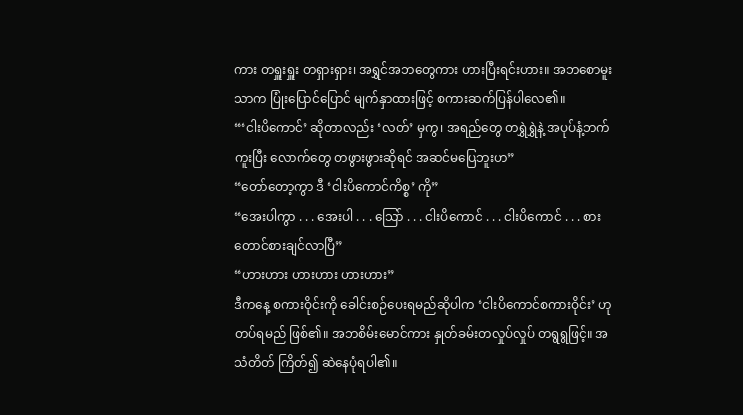ကား တရှူးရှူး တရှားရှား၊ အရွှင်အဘတွေကား ဟားပြီးရင်းဟား။ အဘစောမူးသာက ပြုံးပြောင်ပြောင် မျက်နှာထားဖြင့် စကားဆက်ပြန်ပါလေ၏။
“‘ငါးပိကောင်’ ဆိုတာလည်း ‘လတ်’ မှကွ၊ အရည်တွေ တရွှဲရွှဲနဲ့ အပုပ်နံ့ဘက်ကူးပြီး လောက်တွေ တဖွားဖွားဆိုရင် အဆင်မပြေဘူးဟ”
“တော်တော့ကွာ ဒီ ‘ငါးပိကောင်ကိစ္စ’ ကို”
“အေးပါကွာ . . . အေးပါ . . . သြော် . . . ငါးပိကောင် . . . ငါးပိကောင် . . . စားတောင်စားချင်လာပြီ”
“ဟားဟား ဟားဟား ဟားဟား”
ဒီကနေ့ စကားဝိုင်းကို ခေါင်းစဉ်ပေးရမည်ဆိုပါက ‘ငါးပိကောင်စကားဝိုင်း’ ဟု တပ်ရမည် ဖြစ်၏။ အဘစိမ်းမောင်ကား နှုတ်ခမ်းတလှုပ်လှုပ် တရွရွဖြင့်။ အသံတိတ် ကြိတ်၍ ဆဲနေပုံရပါ၏။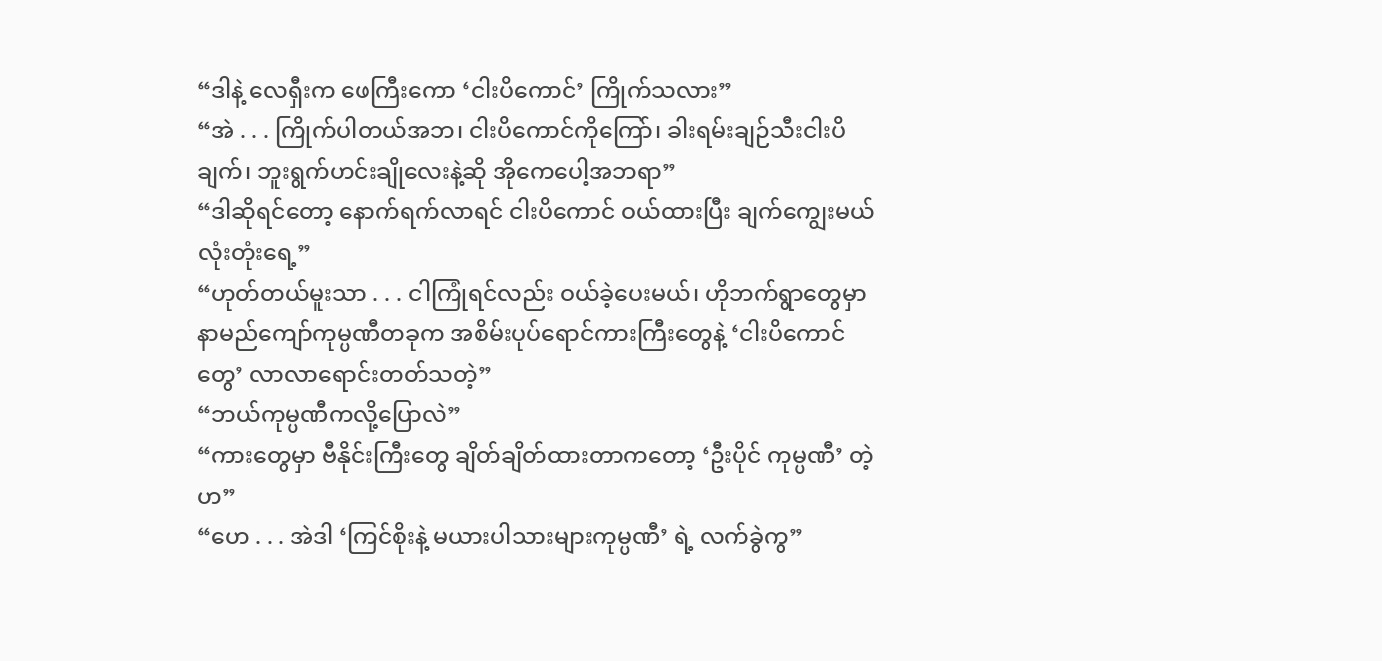“ဒါနဲ့ လေရှီးက ဖေကြီးကော ‘ငါးပိကောင်’ ကြိုက်သလား”
“အဲ . . . ကြိုက်ပါတယ်အဘ၊ ငါးပိကောင်ကိုကြော်၊ ခါးရမ်းချဉ်သီးငါးပိချက်၊ ဘူးရွက်ဟင်းချိုလေးနဲ့ဆို အိုကေပေါ့အဘရာ”
“ဒါဆိုရင်တော့ နောက်ရက်လာရင် ငါးပိကောင် ဝယ်ထားပြီး ချက်ကျွေးမယ် လုံးတုံးရေ့”
“ဟုတ်တယ်မူးသာ . . . ငါကြုံရင်လည်း ဝယ်ခဲ့ပေးမယ်၊ ဟိုဘက်ရွာတွေမှာ နာမည်ကျော်ကုမ္ပဏီတခုက အစိမ်းပုပ်ရောင်ကားကြီးတွေနဲ့ ‘ငါးပိကောင်တွေ’ လာလာရောင်းတတ်သတဲ့”
“ဘယ်ကုမ္ပဏီကလို့ပြောလဲ”
“ကားတွေမှာ ဗီနိုင်းကြီးတွေ ချိတ်ချိတ်ထားတာကတော့ ‘ဦးပိုင် ကုမ္ပဏီ’ တဲ့ဟ”
“ဟေ . . . အဲဒါ ‘ကြင်စိုးနဲ့ မယားပါသားများကုမ္ပဏီ’ ရဲ့ လက်ခွဲကွ”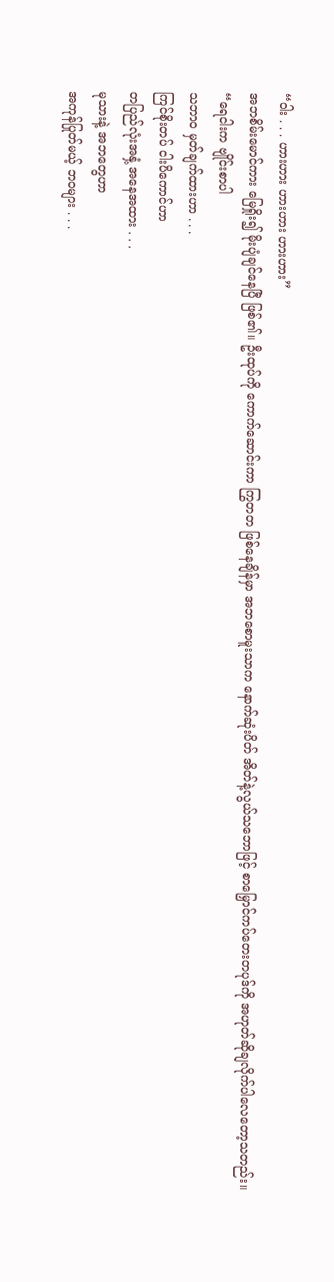“ဝါး . . . ဟားဟား ဟားဟား ဟားဟား”
အဘစိမ်းမောင်ကား မြေရှိုး၍ မိုးပျံချင်နေပြီ ဖြစ်၏။ ဦးထုပ်ကို ကောက်ဆောင်းကာ ကြွတတ ဖြစ်နေချိန်မှာ အဘစောမူးသာက နောက်ဆုံးပိတ် အိတ်နဲ့လွယ်သဘောဖြင့် စာမြှောင်ကပ်တေးတပုဒ်ကို အဟုတ်ဆိုချလိုက်ပါလေတော့သတည်း။
“ရေငါးက ဗျိုင်းစာပါ
သဘာဝ မှတ်ချက်ထားဟာ . . .
ကြင်စိုးတပ် ငါးပိကောင်ဟာ
တပြည်လုံးအနှံ့ အနေအထား . . .
မုသားနဲ့ အဘတွေဟာ
အကုန်ပြုတ်မယ့် ဘဝများ . . .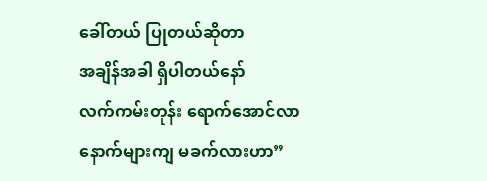ခေါ်တယ် ပြုတယ်ဆိုတာ
အချိန်အခါ ရှိပါတယ်နော်
လက်ကမ်းတုန်း ရောက်အောင်လာ
နောက်များကျ မခက်လားဟာ”